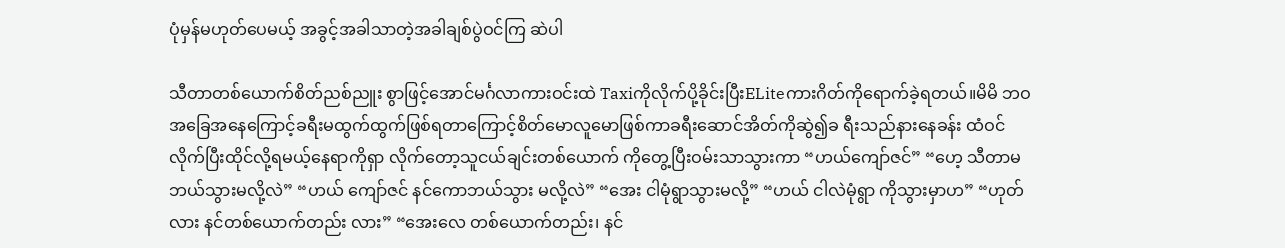ပုံမှန်မဟုတ်ပေမယ့် အခွင့်အခါသာတဲ့အခါချစ်ပွဲဝင်ကြ ဆဲပါ

သီတာတစ်ယောက်စိတ်ညစ်ညူး စွာဖြင့်အောင်မင်္ဂလာကားဝင်းထဲ Taxiကိုလိုက်ပို့ခိုင်းပြီးELiteကားဂိတ်ကိုရောက်ခဲ့ရတယ်။မိမိ ဘဝ အခြေအနေကြောင့်ခရီးမထွက်ထွက်ဖြစ်ရတာကြောင့်စိတ်မောလူမောဖြစ်ကာခရီးဆောင်အိတ်ကိုဆွဲ၍ခ ရီးသည်နားနေခန်း ထံဝင် လိုက်ပြီးထိုင်လို့ရမယ့်နေရာကိုရှာ လိုက်တော့သူငယ်ချင်းတစ်ယောက် ကိုတွေ့ပြီးဝမ်းသာသွားကာ “ဟယ်ကျော်ဇင်” “ဟေ့ သီတာမ ဘယ်သွားမလို့လဲ” “ဟယ် ကျော်ဇင် နင်ကောဘယ်သွား မလို့လဲ” “အေး ငါမုံရွာသွားမလို့” “ဟယ် ငါလဲမုံရွာ ကိုသွားမှာဟ” “ဟုတ်လား နင်တစ်ယောက်တည်း လား” “အေးလေ တစ်ယောက်တည်း၊ နင်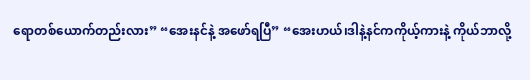ရောတစ်ယောက်တည်းလား” “အေးနင်နဲ့ အဖော်ရပြီ” “အေးဟယ်၊ဒါနဲ့နင်ကကိုယ့်ကားနဲ့ ကိုယ်ဘာလို့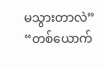မသွားတာလဲ” “တစ်ယောက်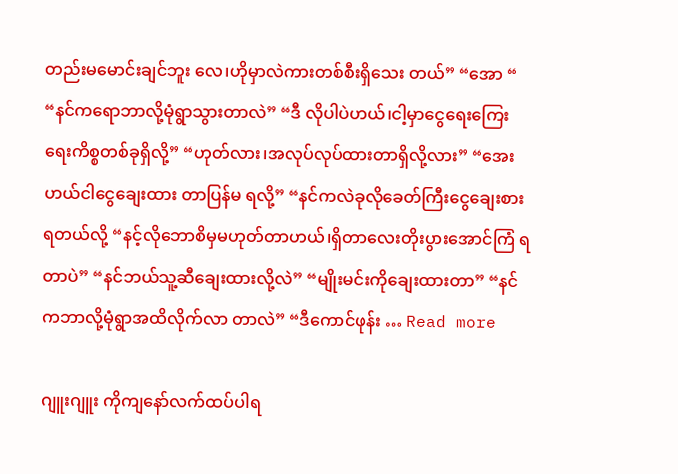တည်းမမောင်းချင်ဘူး လေ၊ဟိုမှာလဲကားတစ်စီးရှိသေး တယ်” “အော “ “နင်ကရောဘာလို့မုံရွာသွားတာလဲ” “ဒီ လိုပါပဲဟယ်၊ငါ့မှာငွေရေးကြေး ရေးကိစ္စတစ်ခုရှိလို့” “ဟုတ်လား၊အလုပ်လုပ်ထားတာရှိလို့လား” “အေးဟယ်ငါငွေချေးထား တာပြန်မ ရလို့” “နင်ကလဲခုလိုခေတ်ကြီးငွေချေးစား ရတယ်လို့ “နင့်လိုဘောစိမှမဟုတ်တာဟယ်၊ရှိတာလေးတိုးပွားအောင်ကြံ ရတာပဲ” “နင်ဘယ်သူ့ဆီချေးထားလို့လဲ” “မျိုးမင်းကိုချေးထားတာ” “နင်ကဘာလို့မုံရွာအထိလိုက်လာ တာလဲ” “ဒီကောင်ဖုန်း … Read more

ဂျူးဂျူး ကိုကျနော်လက်ထပ်ပါရ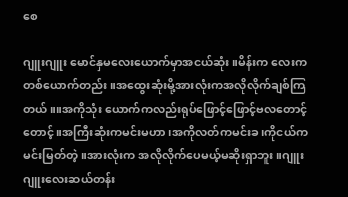စေ

ဂျူးဂျူး မောင်နှမလေးယောက်မှာအငယ်ဆုံး။မိန်းက လေးကတစ်ယောက်တည်း။အထွေးဆုံးမို့အားလုံးကအလိုလိုက်ချစ်ကြ တယ်။။အကိုသုံး ယောက်ကလည်းရုပ်ဖြောင့်ဖြောင့်ဗလတောင့် တောင့်။အကြီးဆုံးကမင်းမဟာ၊အကိုလတ်ကမင်းခ၊ကိုငယ်က မင်းမြတ်တဲ့။အားလုံးက အလိုလိုက်ပေမယ့်မဆိုးရှာဘူး။ဂျူးဂျူးလေးဆယ်တန်း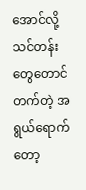အောင်လို့သင်တန်းတွေတောင် တက်တဲ့ အရွယ်ရောက်တော့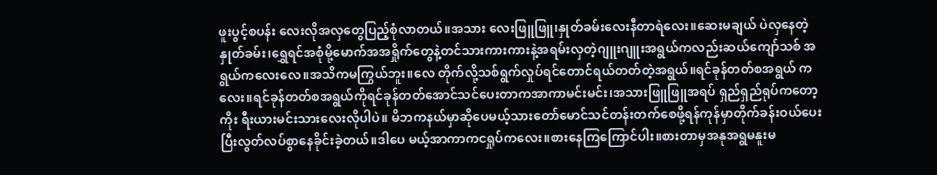ဖူးပွင့်စပန်း လေးလိုအလှတွေပြည့်စုံလာတယ်။အသား လေးဖြူဖြူ၊နှုတ်ခမ်းလေးနီတာရဲလေး။ဆေးမချယ် ပဲလှနေတဲ့နှုတ်ခမ်း၊ရွှေရင်အစုံမို့မောက်အအရှိုက်တွေနဲ့တင်သားကားကားနဲ့အရမ်းလှတဲ့ဂျူးဂျူးအရွယ်ကလည်းဆယ်ကျော်သစ် အ ရွယ်ကလေးလေ။အသိကမကြွယ်ဘူး။လေ တိုက်လို့သစ်ရွက်လှုပ်ရင်တောင်ရယ်တတ်တဲ့အရွယ်။ရင်ခုန်တတ်စအရွယ် ကလေး။ရင်ခုန်တတ်စအရွယ်ကိုရင်ခုန်တတ်အောင်သင်ပေးတာကအာကာမင်းမင်း၊အသားဖြူဖြူအရပ် ရှည်ရှည်ရုပ်ကတော့ကိုး ရီးယားမင်းသားလေးလိုပါပဲ။ မိဘကနယ်မှာဆိုပေမယ့်သားတော်မောင်သင်တန်းတက်စေဖို့ရန်ကုန်မှာတိုက်ခန်းဝယ်ပေးပြီးလွတ်လပ်စွာနေခိုင်းခဲ့တယ်။ဒါပေ မယ့်အာကာကငရှုပ်ကလေး။စားနေကြကြောင်ပါး။စားတာမှအနုအရွမနူးမ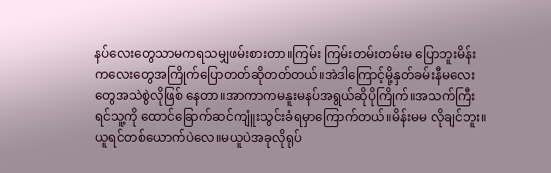နပ်လေးတွေသာမကရသမျှဖမ်းစားတာ။ကြမ်း ကြမ်းတမ်းတမ်းမ ပြောဘူးမိန်းကလေးတွေအကြိုက်ပြောတတ်ဆိုတတ်တယ်။အဲဒါကြောင့်မို့နှတ်ခမ်းနီမလေးတွေအသဲစွဲလိုဖြစ် နေတာ။အာကာကမနူးမနပ်အရွယ်ဆိုပိုကြိုက်။အသက်ကြီးရင်သူ့ကို ထောင်ခြောက်ဆင်ကျူံးသွင်းခံရမှာကြောက်တယ်။မိန်းမမ လိုချင်ဘူး။ယူရင်တစ်ယောက်ပဲလေ။မယူပဲအခုလိုရုပ်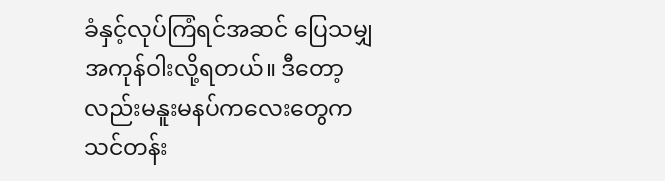ခံနှင့်လုပ်ကြံရင်အဆင် ပြေသမျှအကုန်ဝါးလို့ရတယ်။ ဒီတော့လည်းမနူးမနပ်ကလေးတွေကသင်တန်း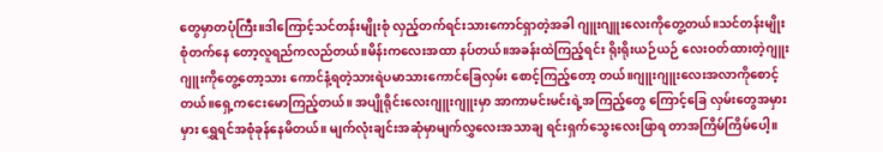တွေမှာတပုံကြီး။ဒါကြောင့်သင်တန်းမျိုးစုံ လှည့်တက်ရင်းသားကောင်ရှာတဲ့အခါ ဂျူးဂျူးလေးကိုတွေ့တယ်။သင်တန်းမျိုးစုံတက်နေ တော့လူရည်ကလည်တယ်။မိန်းကလေးအထာ နပ်တယ်။အခန်းထဲကြည့်ရင်း ရိုးရိုးယဉ်ယဉ် လေးဝတ်ထားတဲ့ဂျူးဂျူးကိုတွေ့တော့သား ကောင်နံ့ရတဲ့သားရဲပမာသားကောင်ခြေလှမ်း စောင့်ကြည့်တော့ တယ်။ဂျူးဂျူးလေးအလာကိုစောင့်တယ်။ရှေ့ကငေးမောကြည့်တယ်။ အပျိုရိုင်းလေးဂျူးဂျူးမှာ အာကာမင်းမင်းရဲ့အကြည့်တွေ ကြောင့်ခြေ လှမ်းတွေအမှားမှား ရွှေရင်အစုံခုန်နေမိတယ်။ မျက်လုံးချင်းအဆုံမှာမျက်လွှလေးအသာချ ရင်းရှက်သွေးလေးဖြာရ တာအကြိမ်ကြိမ်ပေါ့။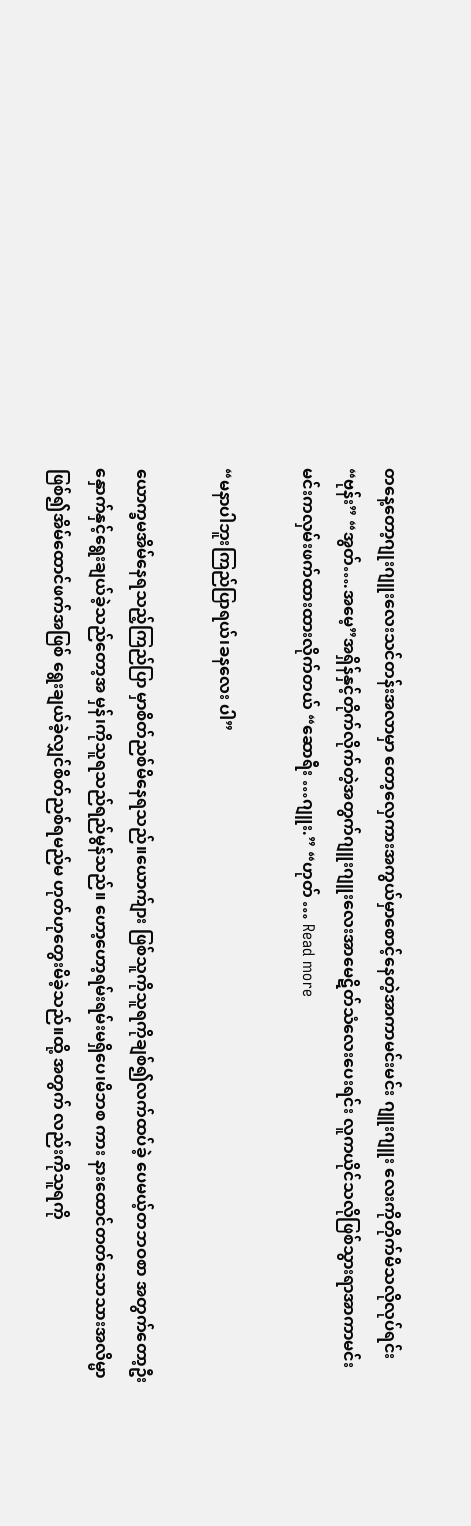တနေ့တော့ဂျုးဂျူးလေးသင်တန်းအလာမှာ တော့လှေကားအကွယ်မှာစောင့်နေတဲ့အာကာမင်းမင်း ဂျူးဂျူး လေးကိုတိုက်မိသလိုလုပ်ရင်း “ဗုန်း” “အွတ်….အမေ့”အရှိန်နှင့်တိုက်လိုက်တဲ့အတွက်ဂျူးဂျူးလေးအာမေဋိတ်သံလေးပေးရင်း လူကယိုင်သလိုဖြစ်သွားရာအာကာမင်းမင်းကလှမ်းဖက်ထားထားလိုက်တယ် “ဆောရီး …ဂျူး.” “ဟုတ် … Read more

“မနာပါဘူးကြည်ပြာရယ်၊ခနလေး ပါ”

ယောက္ခမအိမ်နေရသည့်ကြည်ပြာ မှာစိတ်ညစ်မိနေရသည်။ယောက်ျား ဖြစ်သူကိုသူရကိုချစ်၍လက်ထပ်ခဲ့ ပေမယ့်တဘဝစာ အတွက်တော့ဦး နှောက်နှင့်ရွေးချယ်ခဲ့သည်တော့အ မှန်၊ကိုသူရသည်ရည်မွန်သည်။ ဟော့ဟော့ရမ်းရမ်းမရှိပေ၊မိဘစ ကား နားထောင်တတ်သောသားအလိမ္မာဖြစ်၍အိမ်ထောင်ဖက်အဖြစ် ရွေးချယ်ခဲ့လျှင်စိတ်ညစ်ရမည်မ ဟုတ်ဟုတွေးမိခဲ့သည်။ထို့ အတွက် လည်းကိုသူရကို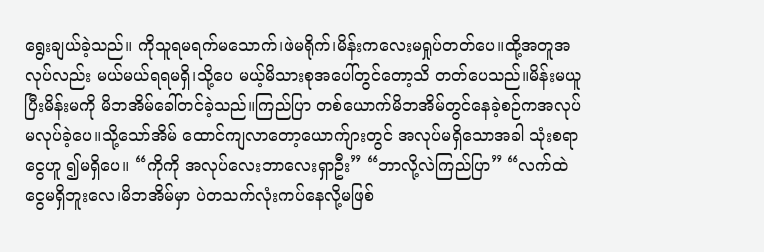ရွေးချယ်ခဲ့သည်။ ကိုသူရမရက်မသောက်၊ဖဲမရိုက်၊မိန်းကလေးမရှုပ်တတ်ပေ။ထို့အတူအ လုပ်လည်း မယ်မယ်ရရမရှိ၊သို့ပေ မယ့်မိသားစုအပေါ်တွင်တော့သိ တတ်ပေသည်။မိန်းမယူပြီးမိန်းမကို မိဘအိမ်ခေါ်တင်ခဲ့သည်။ကြည်ပြာ တစ်ယောက်မိဘအိမ်တွင်နေခဲ့စဉ်ကအလုပ်မလုပ်ခဲ့ပေ။သို့သော်အိမ် ထောင်ကျလာတော့ယောက်ျားတွင် အလုပ်မရှိသောအခါ သုံးစရာငွေဟူ ၍မရှိပေ။ “ကိုကို အလုပ်လေးဘာလေးရှာဦး” “ဘာလို့လဲကြည်ပြာ” “လက်ထဲငွေမရှိဘူးလေ၊မိဘအိမ်မှာ ပဲတသက်လုံးကပ်နေလို့မဖြစ်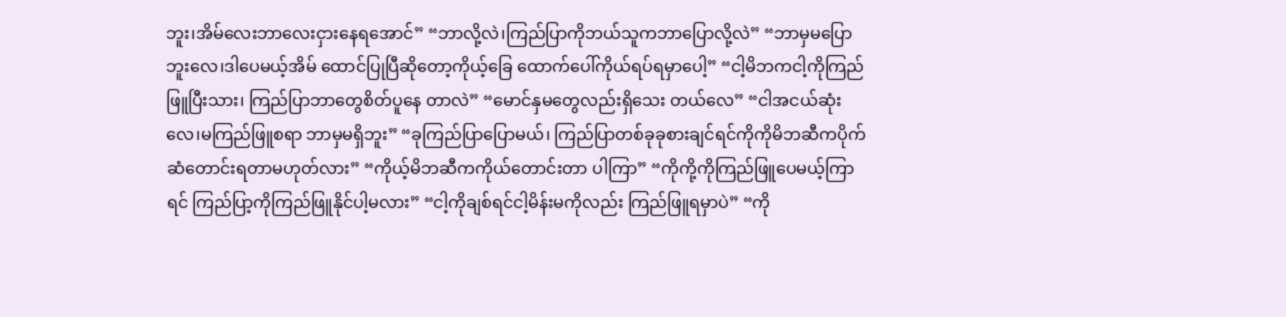ဘူး၊အိမ်လေးဘာလေးငှားနေရအောင်” “ဘာလို့လဲ၊ကြည်ပြာကိုဘယ်သူကဘာပြောလို့လဲ” “ဘာမှမပြောဘူးလေ၊ဒါပေမယ့်အိမ် ထောင်ပြုပြီဆိုတော့ကိုယ့်ခြေ ထောက်ပေါ်ကိုယ်ရပ်ရမှာပေါ့” “ငါ့မိဘကငါ့ကိုကြည်ဖြူပြီးသား၊ ကြည်ပြာဘာတွေစိတ်ပူနေ တာလဲ” “မောင်နှမတွေလည်းရှိသေး တယ်လေ” “ငါအငယ်ဆုံးလေ၊မကြည်ဖြူစရာ ဘာမှမရှိဘူး” “ခုကြည်ပြာပြောမယ်၊ ကြည်ပြာတစ်ခုခုစားချင်ရင်ကိုကိုမိဘဆီကပိုက် ဆံတောင်းရတာမဟုတ်လား” “ကိုယ့်မိဘဆီကကိုယ်တောင်းတာ ပါကြာ” “ကိုကို့ကိုကြည်ဖြူပေမယ့်ကြာရင် ကြည်ပြာ့ကိုကြည်ဖြူနိုင်ပါ့မလား” “ငါ့ကိုချစ်ရင်ငါ့မိန်းမကိုလည်း ကြည်ဖြူရမှာပဲ” “ကို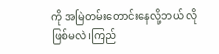ကို အမြဲတမ်းတောင်းနေလို့ဘယ် လိုဖြစ်မလဲ၊ကြည်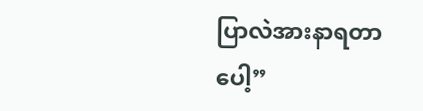ပြာလဲအားနာရတာပေါ့”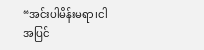“အင်းပါမိန်းမရာ၊ငါအပြင်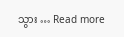သွား … Read more